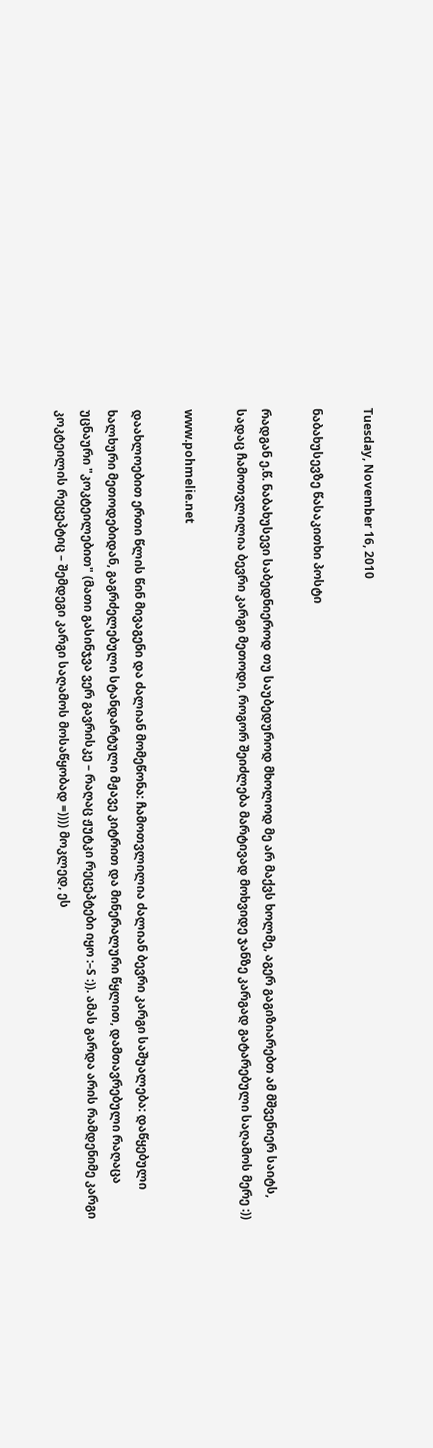Tuesday, November 16, 2010

ნაბახუსევზე წასაკითხი პოსტი

რადგან ე.წ. ნაბახუსევი საბედნიეროდ თუ საუბედუროდ მხოლოდ მე არ მაქვს ხოლმე, აგერ გაგიზიარებთ ამ მშვენიერ საიტს, სადაც ჩამოთვლილია ბევრი კარგი მეთოდი, როგორ შეიძლება მარტივად მოხვიდე ჯანზე კარგად გატარებული საღამოს მერე :))

www.pohmelie.net

დაახლოებით ერთი წლის წინ მივაგენი და ძალიან მომეწონა: ჩამოთვლილია ძალიან ბევრი კარგი საშუალება: დაწყებული ხალხური მეთოდებიდან, გაგრძელებული სტანდარტული მჟავე კიტრით და მინერალური წყლით, დამთავრებული რაღაცა უცნაური "კოკტეილებით" (მათი გასინჯვა ვერ გავრისკე – რაღაც ჟუტკი რეცეპტები იყო :–S :)). ამას გარდა არის რამდენიმე კარგი კოკტეილის რეცეპტიც – შემდეგი კარგი საღამოს მოსაწყობად =)))) მოკლედ, ეს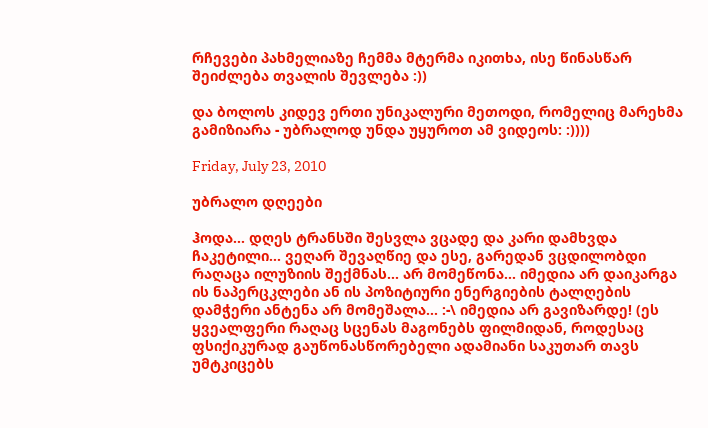რჩევები პახმელიაზე ჩემმა მტერმა იკითხა, ისე წინასწარ შეიძლება თვალის შევლება :))

და ბოლოს კიდევ ერთი უნიკალური მეთოდი, რომელიც მარეხმა გამიზიარა - უბრალოდ უნდა უყუროთ ამ ვიდეოს: :))))

Friday, July 23, 2010

უბრალო დღეები

ჰოდა... დღეს ტრანსში შესვლა ვცადე და კარი დამხვდა ჩაკეტილი... ვეღარ შევაღწიე და ესე, გარედან ვცდილობდი რაღაცა ილუზიის შექმნას... არ მომეწონა... იმედია არ დაიკარგა ის ნაპერცკლები ან ის პოზიტიური ენერგიების ტალღების დამჭერი ანტენა არ მომეშალა... :-\ იმედია არ გავიზარდე! (ეს ყვეალფერი რაღაც სცენას მაგონებს ფილმიდან, როდესაც ფსიქიკურად გაუწონასწორებელი ადამიანი საკუთარ თავს უმტკიცებს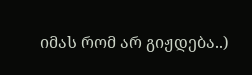იმას რომ არ გიჟდება..)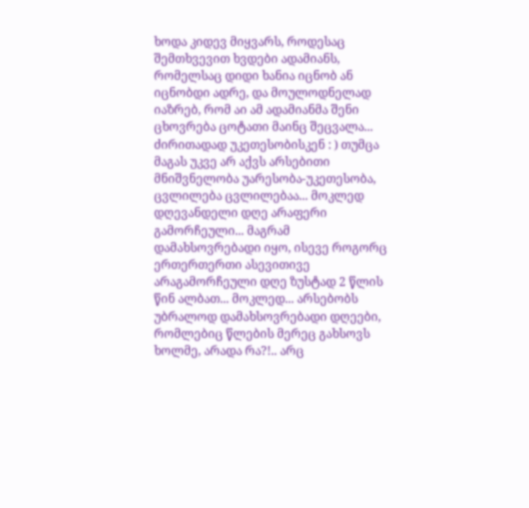ხოდა კიდევ მიყვარს, როდესაც შემთხვევით ხვდები ადამიანს, რომელსაც დიდი ხანია იცნობ ან იცნობდი ადრე, და მოულოდნელად იაზრებ, რომ აი ამ ადამიანმა შენი ცხოვრება ცოტათი მაინც შეცვალა... ძირითადად უკეთესობისკენ : ) თუმცა მაგას უკვე არ აქვს არსებითი მნიშვნელობა უარესობა-უკეთესობა, ცვლილება ცვლილებაა... მოკლედ დღევანდელი დღე არაფერი გამორჩეული... მაგრამ დამახსოვრებადი იყო, ისევე როგორც ერთერთერთი ასევითივე არაგამორჩეული დღე ზუსტად 2 წლის წინ ალბათ... მოკლედ... არსებობს უბრალოდ დამახსოვრებადი დღეები, რომლებიც წლების მერეც გახსოვს ხოლმე, არადა რა?!.. არც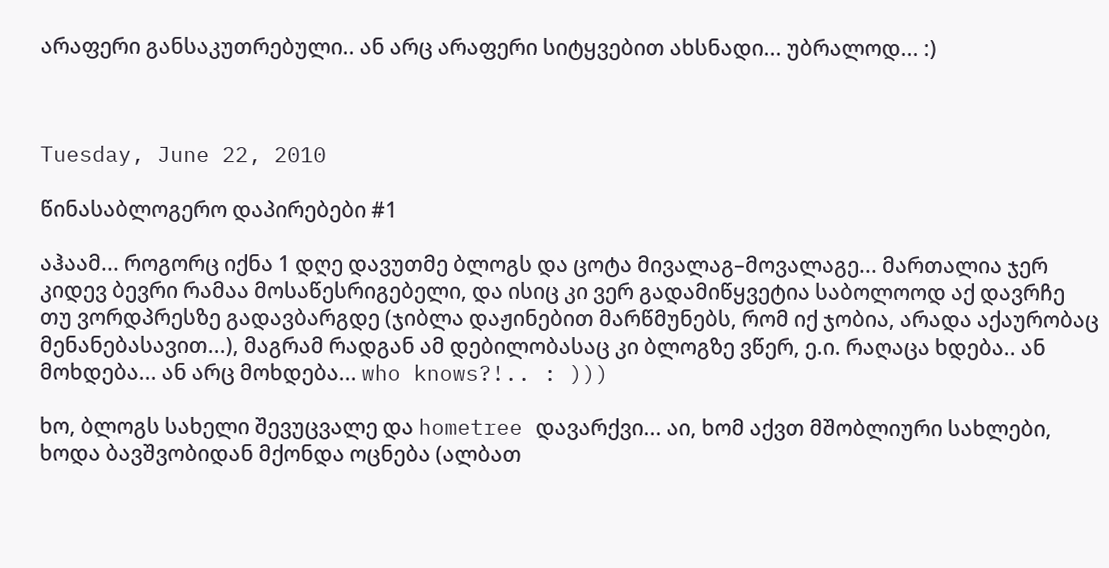არაფერი განსაკუთრებული.. ან არც არაფერი სიტყვებით ახსნადი... უბრალოდ... :)



Tuesday, June 22, 2010

წინასაბლოგერო დაპირებები #1

აჰაამ... როგორც იქნა 1 დღე დავუთმე ბლოგს და ცოტა მივალაგ–მოვალაგე... მართალია ჯერ კიდევ ბევრი რამაა მოსაწესრიგებელი, და ისიც კი ვერ გადამიწყვეტია საბოლოოდ აქ დავრჩე თუ ვორდპრესზე გადავბარგდე (ჯიბლა დაჟინებით მარწმუნებს, რომ იქ ჯობია, არადა აქაურობაც მენანებასავით...), მაგრამ რადგან ამ დებილობასაც კი ბლოგზე ვწერ, ე.ი. რაღაცა ხდება.. ან მოხდება... ან არც მოხდება... who knows?!.. : )))

ხო, ბლოგს სახელი შევუცვალე და hometree დავარქვი... აი, ხომ აქვთ მშობლიური სახლები, ხოდა ბავშვობიდან მქონდა ოცნება (ალბათ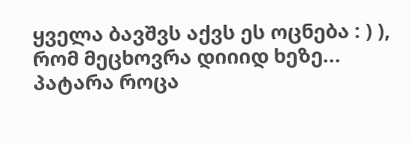ყველა ბავშვს აქვს ეს ოცნება : ) ), რომ მეცხოვრა დიიიდ ხეზე... პატარა როცა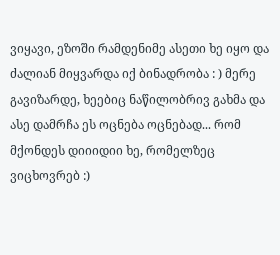ვიყავი, ეზოში რამდენიმე ასეთი ხე იყო და ძალიან მიყვარდა იქ ბინადრობა : ) მერე გავიზარდე, ხეებიც ნაწილობრივ გახმა და ასე დამრჩა ეს ოცნება ოცნებად... რომ მქონდეს დიიიდიი ხე, რომელზეც ვიცხოვრებ :)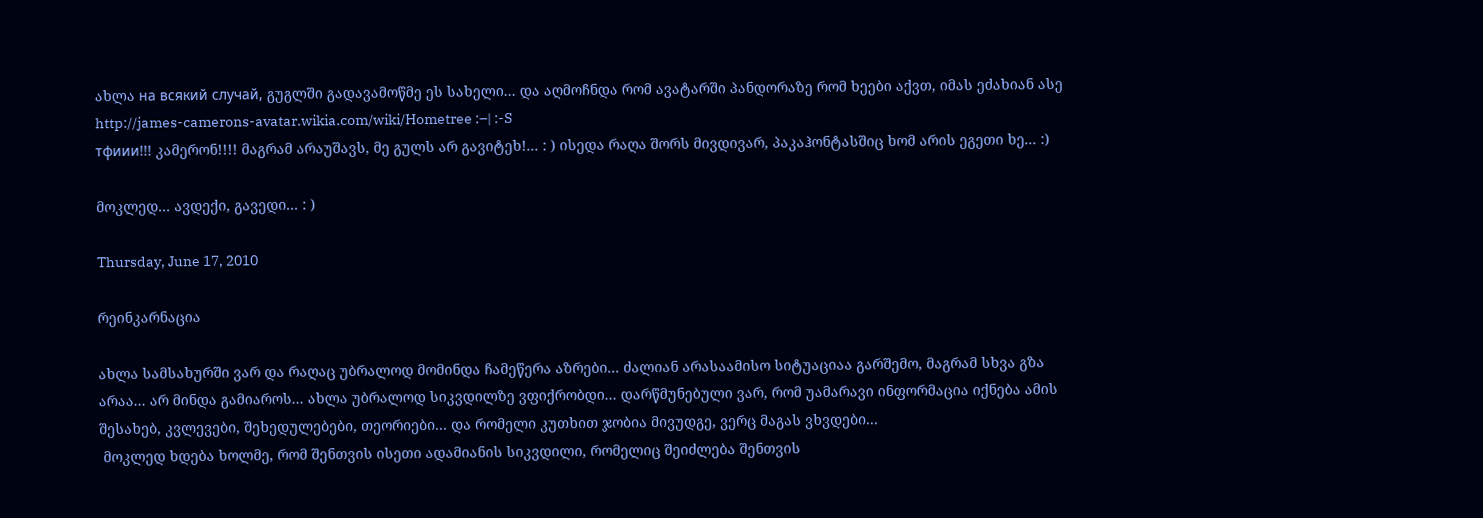ახლა на всякий случай, გუგლში გადავამოწმე ეს სახელი... და აღმოჩნდა რომ ავატარში პანდორაზე რომ ხეები აქვთ, იმას ეძახიან ასე http://james-camerons-avatar.wikia.com/wiki/Hometree :–| :-S
тфиии!!! კამერონ!!!! მაგრამ არაუშავს, მე გულს არ გავიტეხ!... : ) ისედა რაღა შორს მივდივარ, პაკაჰონტასშიც ხომ არის ეგეთი ხე... :)

მოკლედ... ავდექი, გავედი... : )

Thursday, June 17, 2010

რეინკარნაცია

ახლა სამსახურში ვარ და რაღაც უბრალოდ მომინდა ჩამეწერა აზრები... ძალიან არასაამისო სიტუაციაა გარშემო, მაგრამ სხვა გზა არაა... არ მინდა გამიაროს... ახლა უბრალოდ სიკვდილზე ვფიქრობდი... დარწმუნებული ვარ, რომ უამარავი ინფორმაცია იქნება ამის შესახებ, კვლევები, შეხედულებები, თეორიები... და რომელი კუთხით ჯობია მივუდგე, ვერც მაგას ვხვდები...
 მოკლედ ხდება ხოლმე, რომ შენთვის ისეთი ადამიანის სიკვდილი, რომელიც შეიძლება შენთვის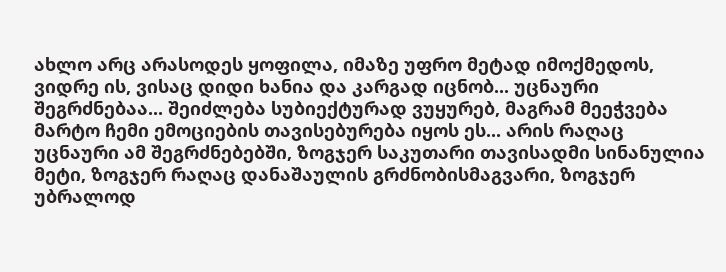ახლო არც არასოდეს ყოფილა, იმაზე უფრო მეტად იმოქმედოს, ვიდრე ის, ვისაც დიდი ხანია და კარგად იცნობ... უცნაური შეგრძნებაა... შეიძლება სუბიექტურად ვუყურებ, მაგრამ მეეჭვება მარტო ჩემი ემოციების თავისებურება იყოს ეს... არის რაღაც უცნაური ამ შეგრძნებებში, ზოგჯერ საკუთარი თავისადმი სინანულია მეტი, ზოგჯერ რაღაც დანაშაულის გრძნობისმაგვარი, ზოგჯერ უბრალოდ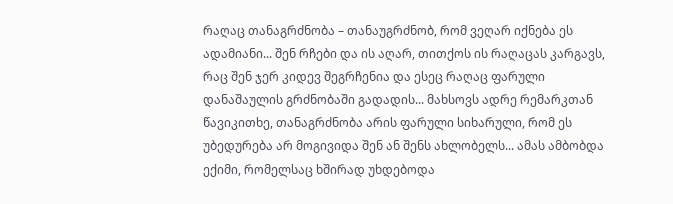რაღაც თანაგრძნობა – თანაუგრძნობ, რომ ვეღარ იქნება ეს ადამიანი... შენ რჩები და ის აღარ, თითქოს ის რაღაცას კარგავს, რაც შენ ჯერ კიდევ შეგრჩენია და ესეც რაღაც ფარული დანაშაულის გრძნობაში გადადის... მახსოვს ადრე რემარკთან წავიკითხე, თანაგრძნობა არის ფარული სიხარული, რომ ეს უბედურება არ მოგივიდა შენ ან შენს ახლობელს... ამას ამბობდა ექიმი, რომელსაც ხშირად უხდებოდა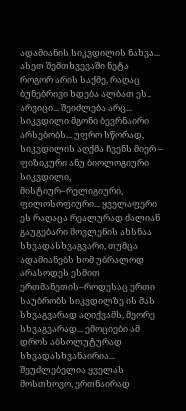ადამიანის სიკვდილის ნახვა... ასეთ შემთხვევაში ნეტა როგორ არის საქმე, რაღაც ბუნებრივი ხდება ალბათ ეს.. არვიცი... შეიძლება არც...
სიკვდილი მგონი ბევრნაირი არსებობს... უფრო სწორად, სიკვდილის აღქმა ჩვენს მიერ – ფიზიკური ანუ ბიოლოგიური სიკვდილი, მისტიურ–რელიგიური, ფილოსოფიური... ყველაფერი ეს რაღაცა რეალურად ძალიან გაუგებარი მოვლენის ახსნაა სხვადასხვაგვარი, თუმცა ადამიანებს ხომ უბრალოდ არასოდეს ესმით ერთმანეთის–როდესაც ერთი საუბრობს სიკვდილზე ის მას სხვაგვარად აღიქვამს, მეორე სხვაგვარად... ემოციები ამ დროს აბსოლუტურად სხვადასხვანაირია... შეუძლებელია ყველას მოსთხოვო, ერთნაირად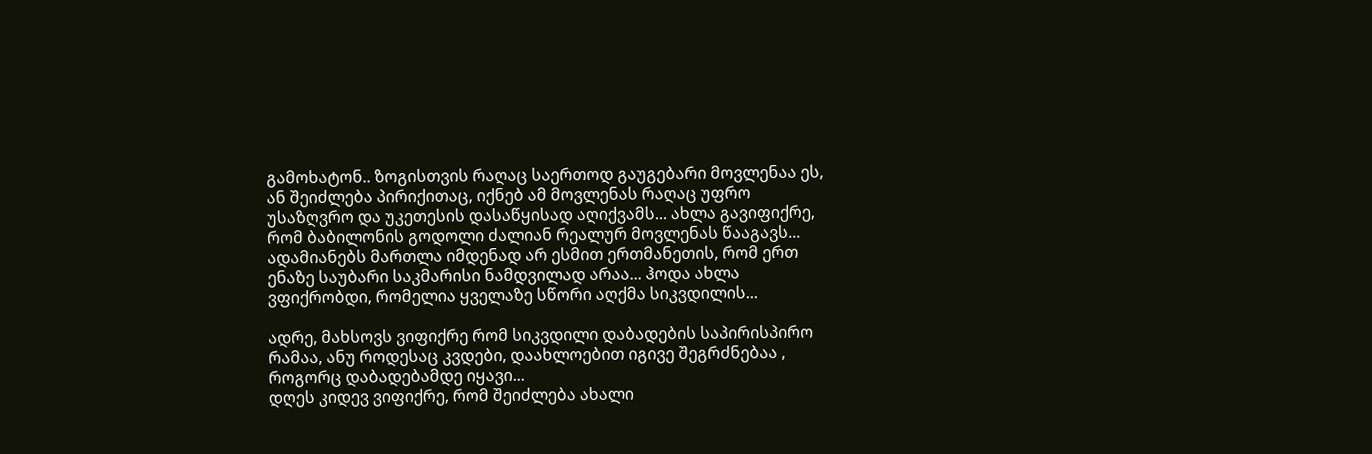გამოხატონ.. ზოგისთვის რაღაც საერთოდ გაუგებარი მოვლენაა ეს, ან შეიძლება პირიქითაც, იქნებ ამ მოვლენას რაღაც უფრო უსაზღვრო და უკეთესის დასაწყისად აღიქვამს... ახლა გავიფიქრე, რომ ბაბილონის გოდოლი ძალიან რეალურ მოვლენას წააგავს... ადამიანებს მართლა იმდენად არ ესმით ერთმანეთის, რომ ერთ ენაზე საუბარი საკმარისი ნამდვილად არაა... ჰოდა ახლა ვფიქრობდი, რომელია ყველაზე სწორი აღქმა სიკვდილის...

ადრე, მახსოვს ვიფიქრე რომ სიკვდილი დაბადების საპირისპირო რამაა, ანუ როდესაც კვდები, დაახლოებით იგივე შეგრძნებაა , როგორც დაბადებამდე იყავი...
დღეს კიდევ ვიფიქრე, რომ შეიძლება ახალი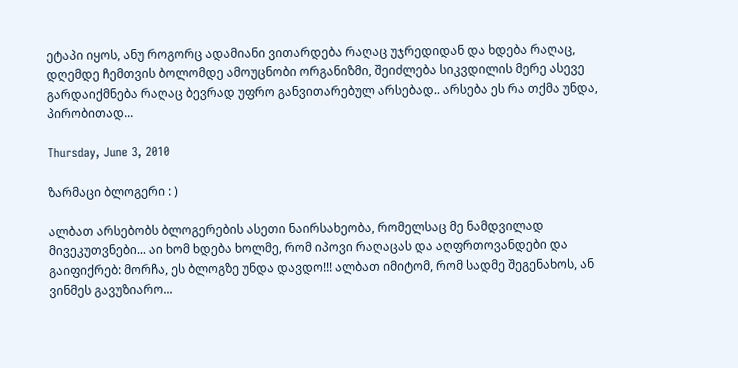ეტაპი იყოს, ანუ როგორც ადამიანი ვითარდება რაღაც უჯრედიდან და ხდება რაღაც, დღემდე ჩემთვის ბოლომდე ამოუცნობი ორგანიზმი, შეიძლება სიკვდილის მერე ასევე გარდაიქმნება რაღაც ბევრად უფრო განვითარებულ არსებად.. არსება ეს რა თქმა უნდა, პირობითად...

Thursday, June 3, 2010

ზარმაცი ბლოგერი : )

ალბათ არსებობს ბლოგერების ასეთი ნაირსახეობა, რომელსაც მე ნამდვილად მივეკუთვნები... აი ხომ ხდება ხოლმე, რომ იპოვი რაღაცას და აღფრთოვანდები და გაიფიქრებ: მორჩა, ეს ბლოგზე უნდა დავდო!!! ალბათ იმიტომ, რომ სადმე შეგენახოს, ან ვინმეს გავუზიარო...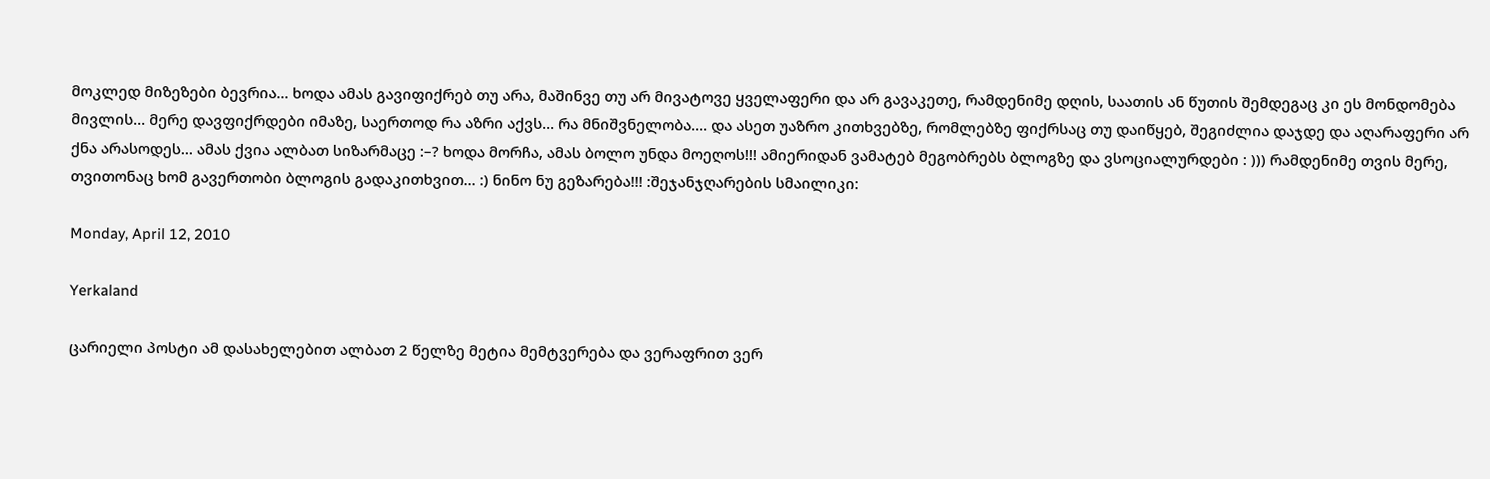მოკლედ მიზეზები ბევრია... ხოდა ამას გავიფიქრებ თუ არა, მაშინვე თუ არ მივატოვე ყველაფერი და არ გავაკეთე, რამდენიმე დღის, საათის ან წუთის შემდეგაც კი ეს მონდომება მივლის... მერე დავფიქრდები იმაზე, საერთოდ რა აზრი აქვს... რა მნიშვნელობა.... და ასეთ უაზრო კითხვებზე, რომლებზე ფიქრსაც თუ დაიწყებ, შეგიძლია დაჯდე და აღარაფერი არ ქნა არასოდეს... ამას ქვია ალბათ სიზარმაცე :–? ხოდა მორჩა, ამას ბოლო უნდა მოეღოს!!! ამიერიდან ვამატებ მეგობრებს ბლოგზე და ვსოციალურდები : ))) რამდენიმე თვის მერე, თვითონაც ხომ გავერთობი ბლოგის გადაკითხვით... :) ნინო ნუ გეზარება!!! :შეჯანჯღარების სმაილიკი:

Monday, April 12, 2010

Yerkaland

ცარიელი პოსტი ამ დასახელებით ალბათ 2 წელზე მეტია მემტვერება და ვერაფრით ვერ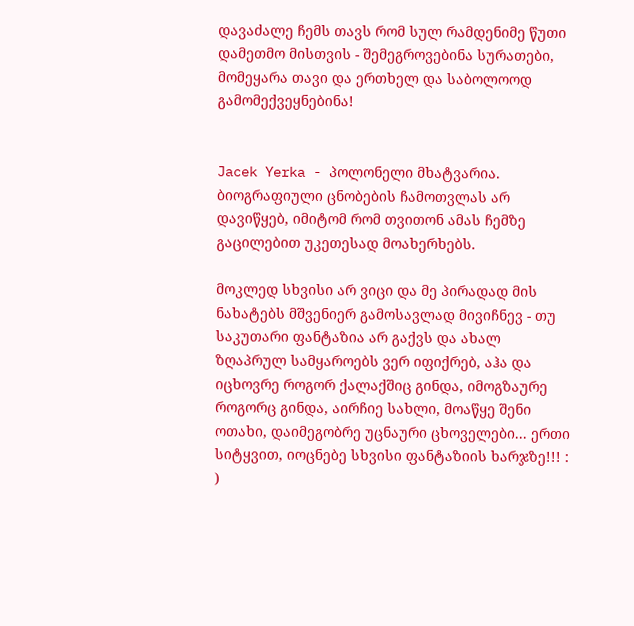დავაძალე ჩემს თავს რომ სულ რამდენიმე წუთი დამეთმო მისთვის - შემეგროვებინა სურათები, მომეყარა თავი და ერთხელ და საბოლოოდ გამომექვეყნებინა!


Jacek Yerka - პოლონელი მხატვარია. ბიოგრაფიული ცნობების ჩამოთვლას არ დავიწყებ, იმიტომ რომ თვითონ ამას ჩემზე გაცილებით უკეთესად მოახერხებს.

მოკლედ სხვისი არ ვიცი და მე პირადად მის ნახატებს მშვენიერ გამოსავლად მივიჩნევ - თუ საკუთარი ფანტაზია არ გაქვს და ახალ ზღაპრულ სამყაროებს ვერ იფიქრებ, აჰა და იცხოვრე როგორ ქალაქშიც გინდა, იმოგზაურე როგორც გინდა, აირჩიე სახლი, მოაწყე შენი ოთახი, დაიმეგობრე უცნაური ცხოველები... ერთი სიტყვით, იოცნებე სხვისი ფანტაზიის ხარჯზე!!! : )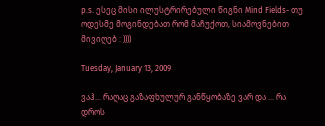p.s. ესეც მისი ილუსტრირებული წიგნი Mind Fields- თუ ოდესმე მოგინდებათ რომ მაჩუქოთ, სიამოვნებით მივიღებ : ))))

Tuesday, January 13, 2009

ვაჰ... რაღაც გაზაფხულურ განწყობაზე ვარ და ... რა დროს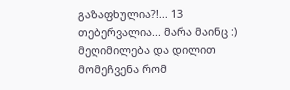გაზაფხულია?!... 13 თებერვალია... მარა მაინც :) მეღიმილება და დილით მომეჩვენა რომ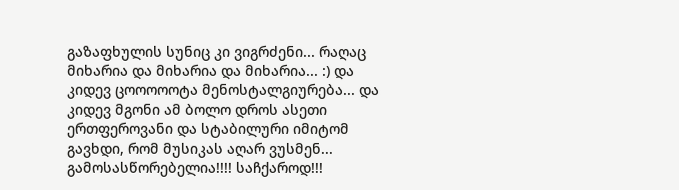გაზაფხულის სუნიც კი ვიგრძენი... რაღაც მიხარია და მიხარია და მიხარია... :) და კიდევ ცოოოოოტა მენოსტალგიურება... და კიდევ მგონი ამ ბოლო დროს ასეთი ერთფეროვანი და სტაბილური იმიტომ გავხდი, რომ მუსიკას აღარ ვუსმენ... გამოსასწორებელია!!!! საჩქაროდ!!!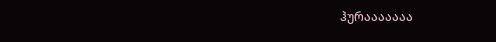ჰურააააააა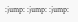:jump: :jump: :jump: